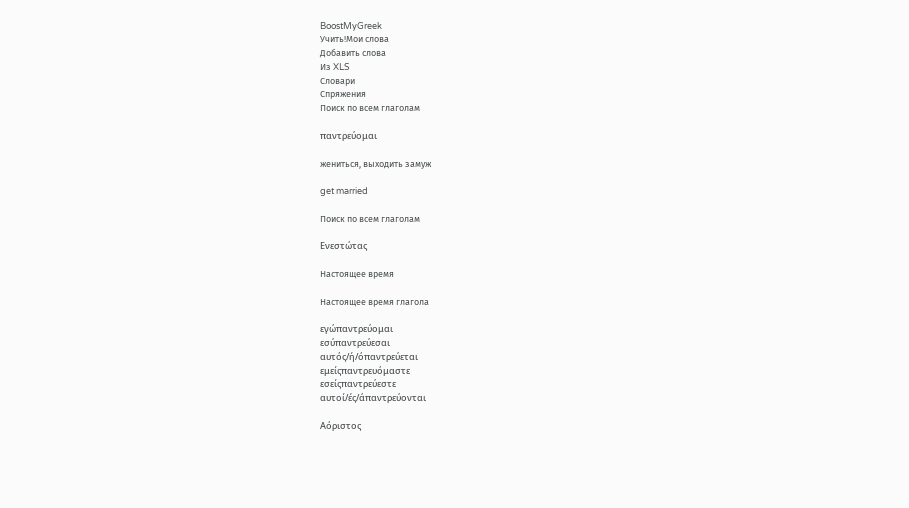BoostMyGreek
Учить!Мои слова
Добавить слова
Из XLS
Словари
Спряжения
Поиск по всем глаголам

παντρεύομαι

жениться, выходить замуж

get married

Поиск по всем глаголам

Ενεστώτας

Настоящее время

Настоящее время глагола

εγώπαντρεύομαι
εσύπαντρεύεσαι
αυτός/ή/όπαντρεύεται
εμείςπαντρευόμαστε
εσείςπαντρεύεστε
αυτοί/ές/άπαντρεύονται

Αόριστος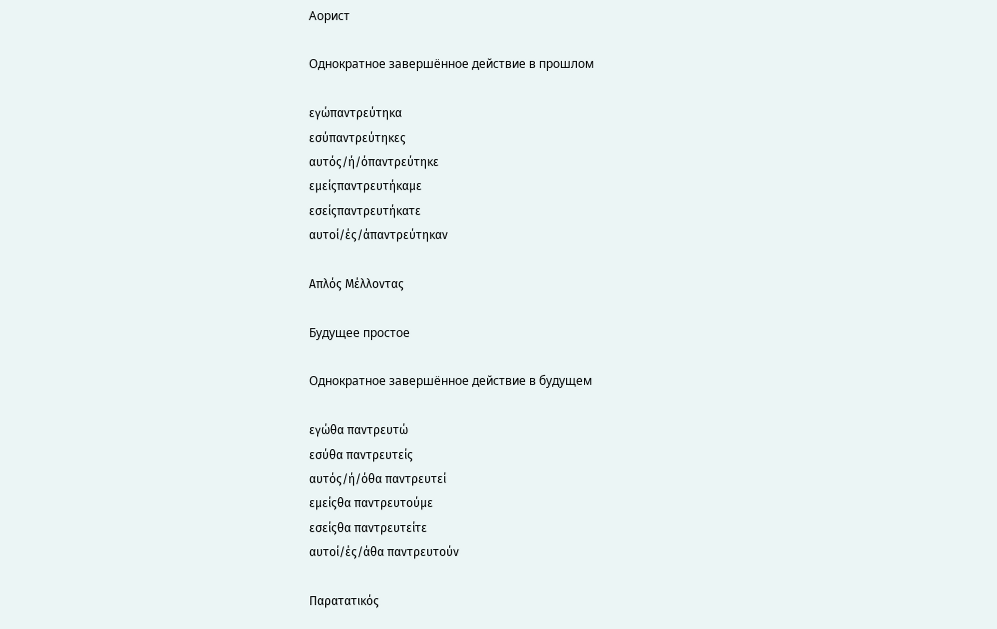Аорист

Однократное завершённое действие в прошлом

εγώπαντρεύτηκα
εσύπαντρεύτηκες
αυτός/ή/όπαντρεύτηκε
εμείςπαντρευτήκαμε
εσείςπαντρευτήκατε
αυτοί/ές/άπαντρεύτηκαν

Απλός Μέλλοντας

Будущее простое

Однократное завершённое действие в будущем

εγώθα παντρευτώ
εσύθα παντρευτείς
αυτός/ή/όθα παντρευτεί
εμείςθα παντρευτούμε
εσείςθα παντρευτείτε
αυτοί/ές/άθα παντρευτούν

Παρατατικός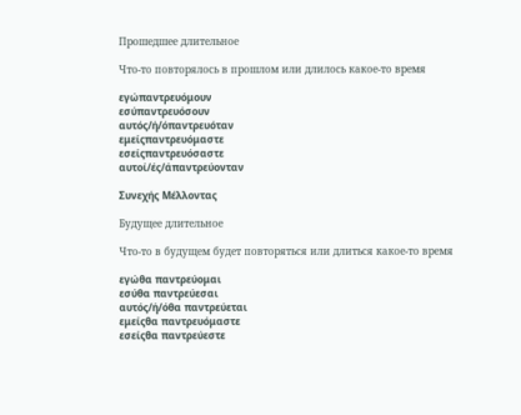Прошедшее длительное

Что-то повторялось в прошлом или длилось какое-то время

εγώπαντρευόμουν
εσύπαντρευόσουν
αυτός/ή/όπαντρευόταν
εμείςπαντρευόμαστε
εσείςπαντρευόσαστε
αυτοί/ές/άπαντρεύονταν

Συνεχής Μέλλοντας

Будущее длительное

Что-то в будущем будет повторяться или длиться какое-то время

εγώθα παντρεύομαι
εσύθα παντρεύεσαι
αυτός/ή/όθα παντρεύεται
εμείςθα παντρευόμαστε
εσείςθα παντρεύεστε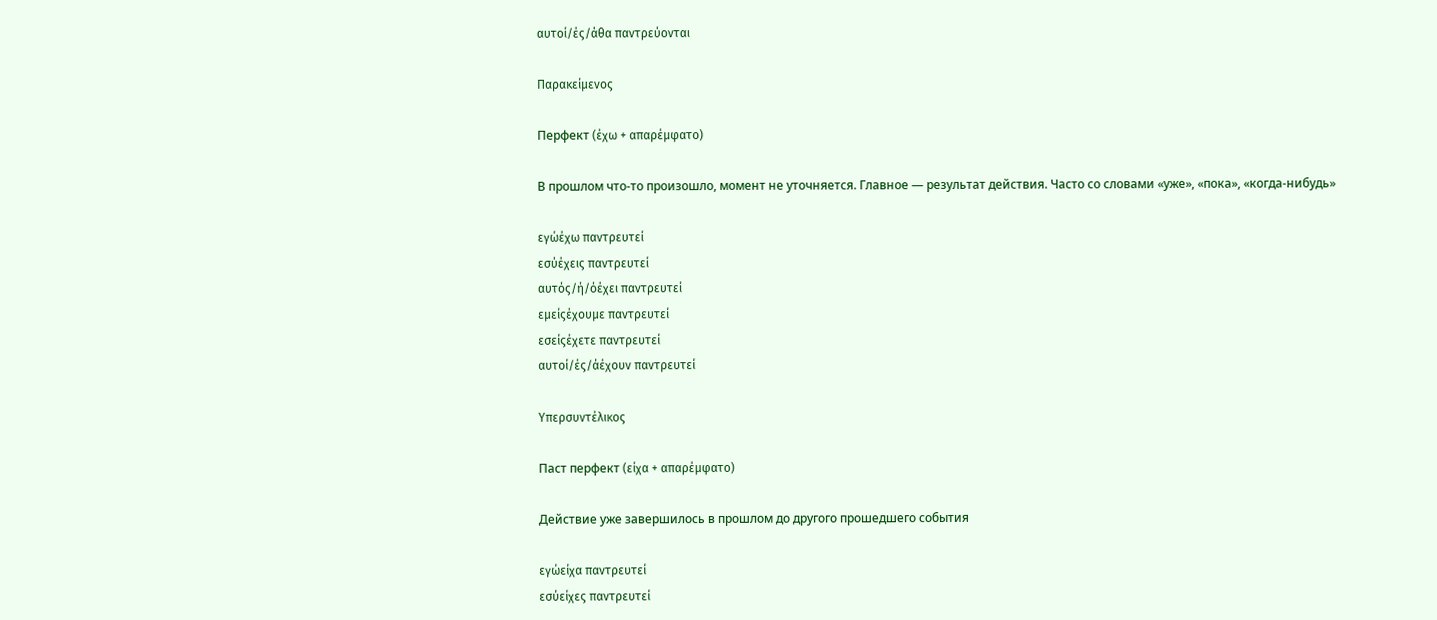αυτοί/ές/άθα παντρεύονται

Παρακείμενος

Перфект (έχω + απαρέμφατο)

В прошлом что-то произошло, момент не уточняется. Главное — результат действия. Часто со словами «уже», «пока», «когда-нибудь»

εγώέχω παντρευτεί
εσύέχεις παντρευτεί
αυτός/ή/όέχει παντρευτεί
εμείςέχουμε παντρευτεί
εσείςέχετε παντρευτεί
αυτοί/ές/άέχουν παντρευτεί

Υπερσυντέλικος

Паст перфект (είχα + απαρέμφατο)

Действие уже завершилось в прошлом до другого прошедшего события

εγώείχα παντρευτεί
εσύείχες παντρευτεί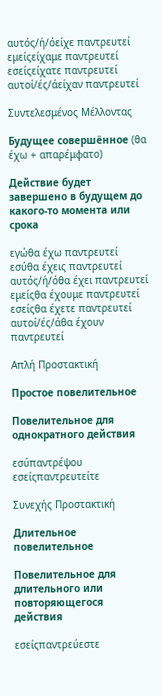αυτός/ή/όείχε παντρευτεί
εμείςείχαμε παντρευτεί
εσείςείχατε παντρευτεί
αυτοί/ές/άείχαν παντρευτεί

Συντελεσμένος Μέλλοντας

Будущее совершённое (θα έχω + απαρέμφατο)

Действие будет завершено в будущем до какого-то момента или срока

εγώθα έχω παντρευτεί
εσύθα έχεις παντρευτεί
αυτός/ή/όθα έχει παντρευτεί
εμείςθα έχουμε παντρευτεί
εσείςθα έχετε παντρευτεί
αυτοί/ές/άθα έχουν παντρευτεί

Απλή Προστακτική

Простое повелительное

Повелительное для однократного действия

εσύπαντρέψου
εσείςπαντρευτείτε

Συνεχής Προστακτική

Длительное повелительное

Повелительное для длительного или повторяющегося действия

εσείςπαντρεύεστε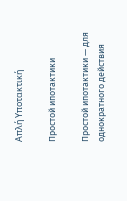Απλή Υποτακτική

Простой ипотактики

Простой ипотактики — для однократного действия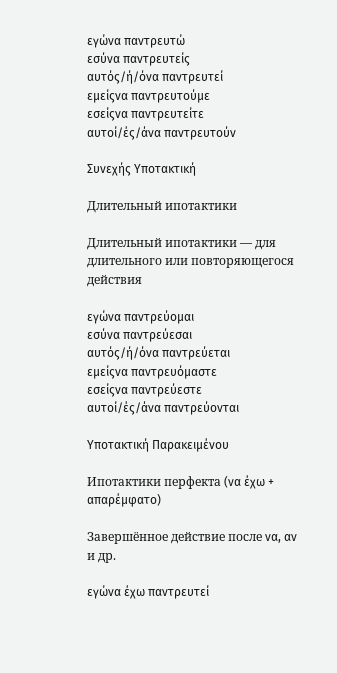εγώνα παντρευτώ
εσύνα παντρευτείς
αυτός/ή/όνα παντρευτεί
εμείςνα παντρευτούμε
εσείςνα παντρευτείτε
αυτοί/ές/άνα παντρευτούν

Συνεχής Υποτακτική

Длительный ипотактики

Длительный ипотактики — для длительного или повторяющегося действия

εγώνα παντρεύομαι
εσύνα παντρεύεσαι
αυτός/ή/όνα παντρεύεται
εμείςνα παντρευόμαστε
εσείςνα παντρεύεστε
αυτοί/ές/άνα παντρεύονται

Υποτακτική Παρακειμένου

Ипотактики перфекта (να έχω + απαρέμφατο)

Завершённое действие после να, αν и др.

εγώνα έχω παντρευτεί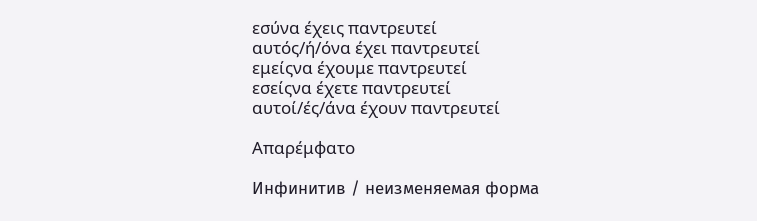εσύνα έχεις παντρευτεί
αυτός/ή/όνα έχει παντρευτεί
εμείςνα έχουμε παντρευτεί
εσείςνα έχετε παντρευτεί
αυτοί/ές/άνα έχουν παντρευτεί

Απαρέμφατο

Инфинитив / неизменяемая форма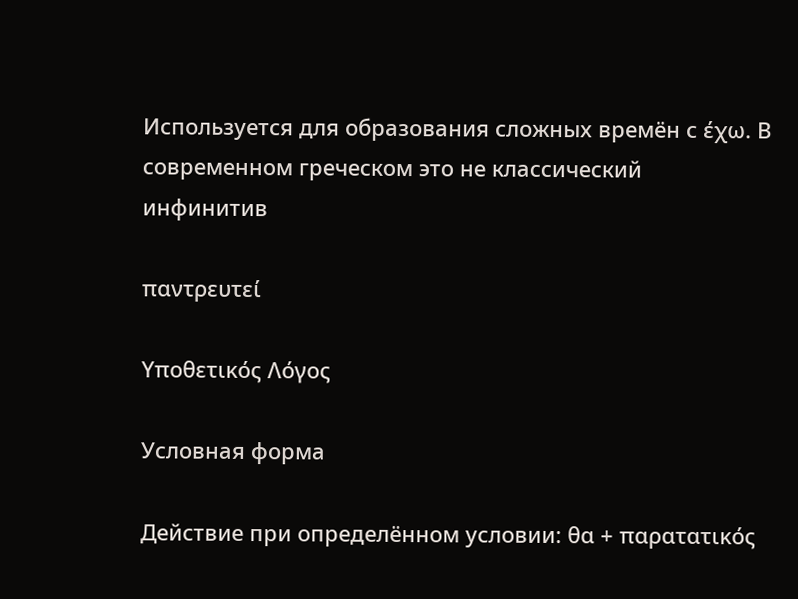Используется для образования сложных времён с έχω. В современном греческом это не классический инфинитив

παντρευτεί

Υποθετικός Λόγος

Условная форма

Действие при определённом условии: θα + παρατατικός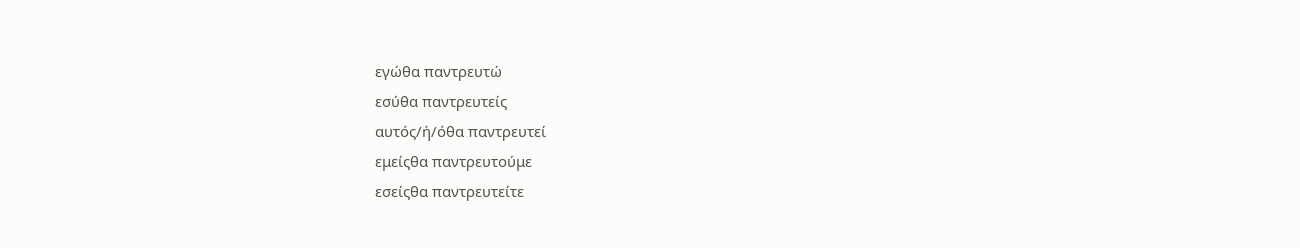εγώθα παντρευτώ
εσύθα παντρευτείς
αυτός/ή/όθα παντρευτεί
εμείςθα παντρευτούμε
εσείςθα παντρευτείτε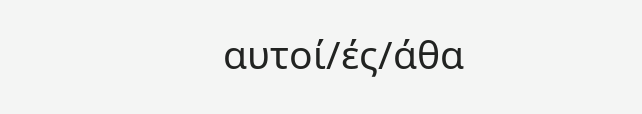αυτοί/ές/άθα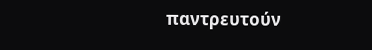παντρευτούν